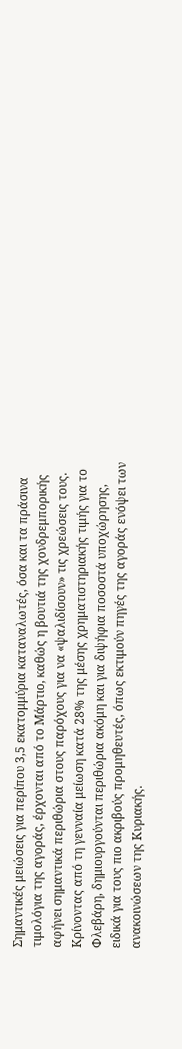Σημαντικές μειώσεις για περίπου 3,5 εκατομμύρια καταναλωτές, όσα και τα πράσινα τιμολόγια της αγοράς, έρχονται από το Μάρτιο, καθώς η βουτιά της χονδρεμπορικής αφήνει σημαντικά περιθώρια στους παρόχους για να «ψαλιδίσουν» τις χρεώσεις τους.
Κρίνοντας από τη γενναία μείωση κατά 28% της μέσης χρηματιστηριακής τιμής για το Φλεβάρη, δημιουργούνται περιθώρια ακόμη και για διψήφια ποσοστά υποχώρησης, ειδικά για τους πιο ακριβούς προμηθευτές, όπως εκτιμούν πηγές της αγοράς ενόψει των ανακοινώσεων της Κυριακής.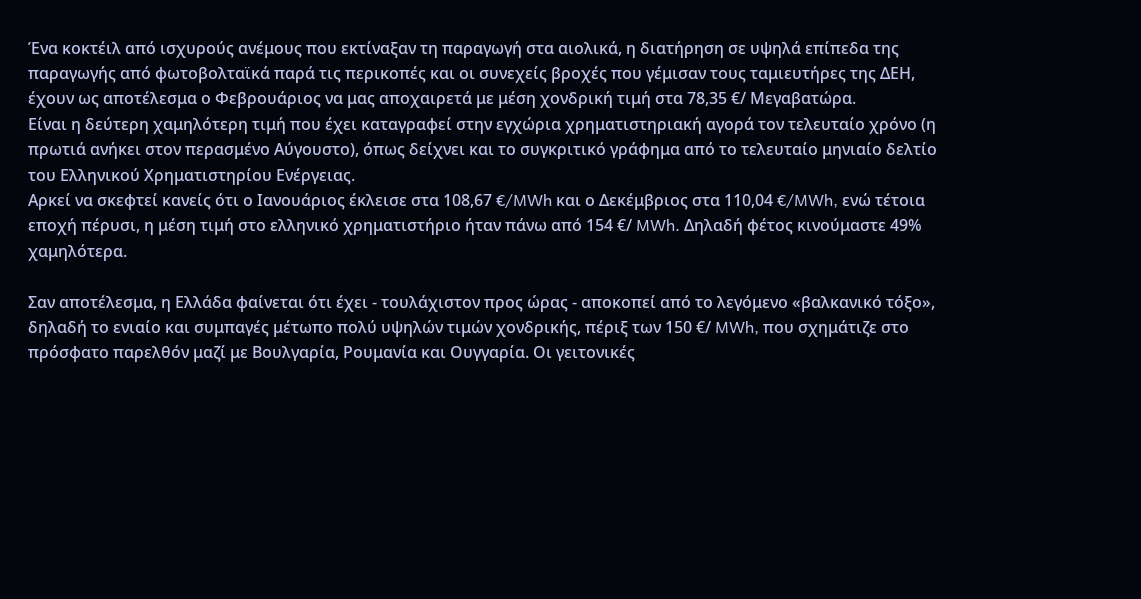Ένα κοκτέιλ από ισχυρούς ανέμους που εκτίναξαν τη παραγωγή στα αιολικά, η διατήρηση σε υψηλά επίπεδα της παραγωγής από φωτοβολταϊκά παρά τις περικοπές και οι συνεχείς βροχές που γέμισαν τους ταμιευτήρες της ΔΕΗ, έχουν ως αποτέλεσμα ο Φεβρουάριος να μας αποχαιρετά με μέση χονδρική τιμή στα 78,35 €/ Μεγαβατώρα.
Είναι η δεύτερη χαμηλότερη τιμή που έχει καταγραφεί στην εγχώρια χρηματιστηριακή αγορά τον τελευταίο χρόνο (η πρωτιά ανήκει στον περασμένο Αύγουστο), όπως δείχνει και το συγκριτικό γράφημα από το τελευταίο μηνιαίο δελτίο του Ελληνικού Χρηματιστηρίου Ενέργειας.
Αρκεί να σκεφτεί κανείς ότι ο Ιανουάριος έκλεισε στα 108,67 €/MWh και ο Δεκέμβριος στα 110,04 €/MWh, ενώ τέτοια εποχή πέρυσι, η μέση τιμή στο ελληνικό χρηματιστήριο ήταν πάνω από 154 €/ MWh. Δηλαδή φέτος κινούμαστε 49% χαμηλότερα.

Σαν αποτέλεσμα, η Ελλάδα φαίνεται ότι έχει - τουλάχιστον προς ώρας - αποκοπεί από το λεγόμενο «βαλκανικό τόξο», δηλαδή το ενιαίο και συμπαγές μέτωπο πολύ υψηλών τιμών χονδρικής, πέριξ των 150 €/ MWh, που σχημάτιζε στο πρόσφατο παρελθόν μαζί με Βουλγαρία, Ρουμανία και Ουγγαρία. Οι γειτονικές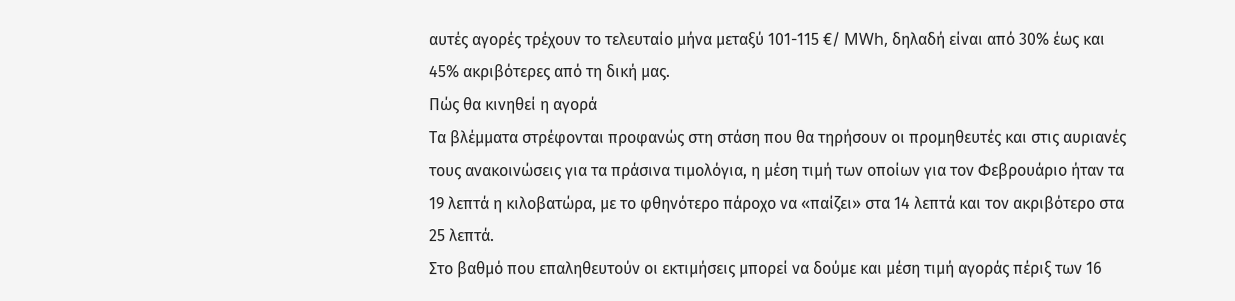αυτές αγορές τρέχουν το τελευταίο μήνα μεταξύ 101-115 €/ MWh, δηλαδή είναι από 30% έως και 45% ακριβότερες από τη δική μας.
Πώς θα κινηθεί η αγορά
Τα βλέμματα στρέφονται προφανώς στη στάση που θα τηρήσουν οι προμηθευτές και στις αυριανές τους ανακοινώσεις για τα πράσινα τιμολόγια, η μέση τιμή των οποίων για τον Φεβρουάριο ήταν τα 19 λεπτά η κιλοβατώρα, με το φθηνότερο πάροχο να «παίζει» στα 14 λεπτά και τον ακριβότερο στα 25 λεπτά.
Στο βαθμό που επαληθευτούν οι εκτιμήσεις μπορεί να δούμε και μέση τιμή αγοράς πέριξ των 16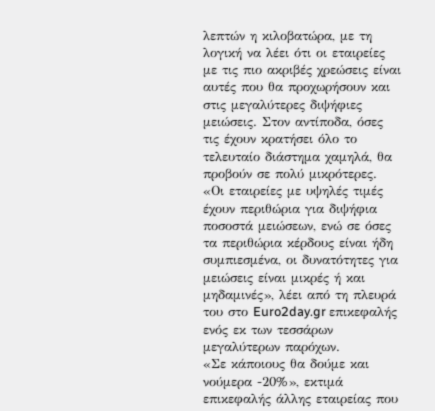λεπτών η κιλοβατώρα, με τη λογική να λέει ότι οι εταιρείες με τις πιο ακριβές χρεώσεις είναι αυτές που θα προχωρήσουν και στις μεγαλύτερες διψήφιες μειώσεις. Στον αντίποδα, όσες τις έχουν κρατήσει όλο το τελευταίο διάστημα χαμηλά, θα προβούν σε πολύ μικρότερες.
«Οι εταιρείες με υψηλές τιμές έχουν περιθώρια για διψήφια ποσοστά μειώσεων, ενώ σε όσες τα περιθώρια κέρδους είναι ήδη συμπιεσμένα, οι δυνατότητες για μειώσεις είναι μικρές ή και μηδαμινές», λέει από τη πλευρά του στο Euro2day.gr επικεφαλής ενός εκ των τεσσάρων μεγαλύτερων παρόχων.
«Σε κάποιους θα δούμε και νούμερα -20%», εκτιμά επικεφαλής άλλης εταιρείας που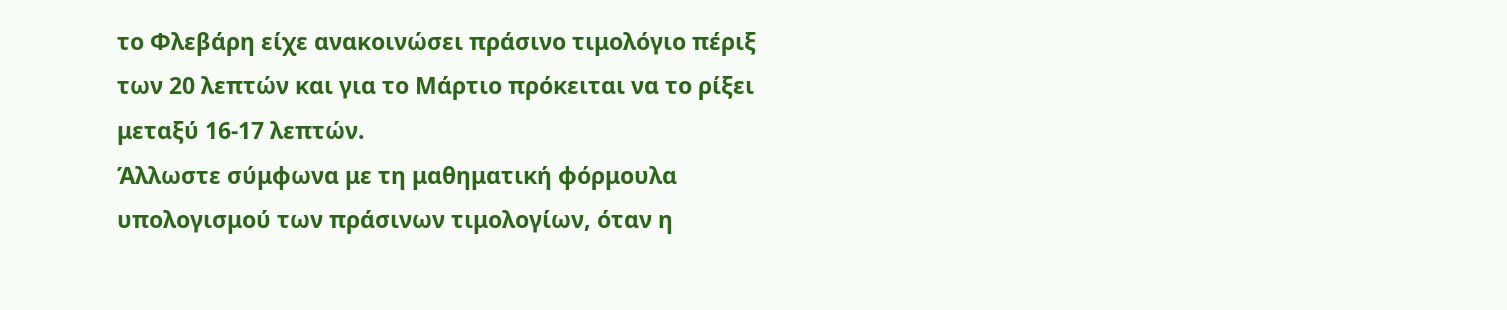το Φλεβάρη είχε ανακοινώσει πράσινο τιμολόγιο πέριξ των 20 λεπτών και για το Μάρτιο πρόκειται να το ρίξει μεταξύ 16-17 λεπτών.
Άλλωστε σύμφωνα με τη μαθηματική φόρμουλα υπολογισμού των πράσινων τιμολογίων, όταν η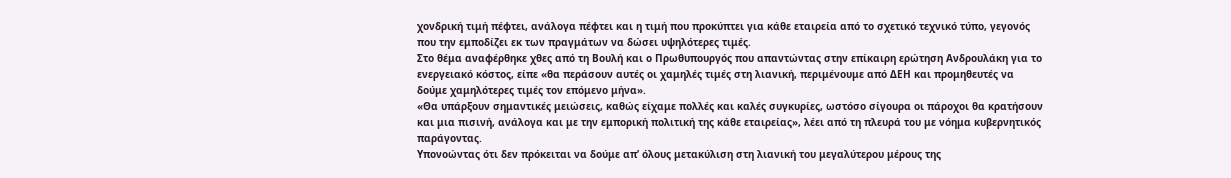χονδρική τιμή πέφτει, ανάλογα πέφτει και η τιμή που προκύπτει για κάθε εταιρεία από το σχετικό τεχνικό τύπο, γεγονός που την εμποδίζει εκ των πραγμάτων να δώσει υψηλότερες τιμές.
Στο θέμα αναφέρθηκε χθες από τη Βουλή και ο Πρωθυπουργός που απαντώντας στην επίκαιρη ερώτηση Ανδρουλάκη για το ενεργειακό κόστος, είπε «θα περάσουν αυτές οι χαμηλές τιμές στη λιανική, περιμένουμε από ΔΕΗ και προμηθευτές να δούμε χαμηλότερες τιμές τον επόμενο μήνα».
«Θα υπάρξουν σημαντικές μειώσεις, καθώς είχαμε πολλές και καλές συγκυρίες, ωστόσο σίγουρα οι πάροχοι θα κρατήσουν και μια πισινή, ανάλογα και με την εμπορική πολιτική της κάθε εταιρείας», λέει από τη πλευρά του με νόημα κυβερνητικός παράγοντας.
Υπονοώντας ότι δεν πρόκειται να δούμε απ’ όλους μετακύλιση στη λιανική του μεγαλύτερου μέρους της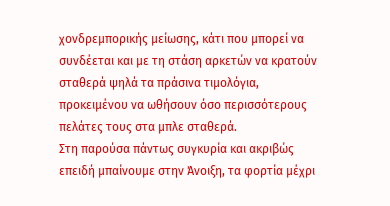χονδρεμπορικής μείωσης, κάτι που μπορεί να συνδέεται και με τη στάση αρκετών να κρατούν σταθερά ψηλά τα πράσινα τιμολόγια, προκειμένου να ωθήσουν όσο περισσότερους πελάτες τους στα μπλε σταθερά.
Στη παρούσα πάντως συγκυρία και ακριβώς επειδή μπαίνουμε στην Άνοιξη, τα φορτία μέχρι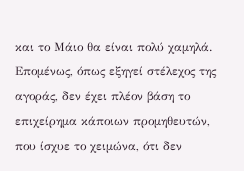και το Μάιο θα είναι πολύ χαμηλά. Επομένως, όπως εξηγεί στέλεχος της αγοράς, δεν έχει πλέον βάση το επιχείρημα κάποιων προμηθευτών, που ίσχυε το χειμώνα, ότι δεν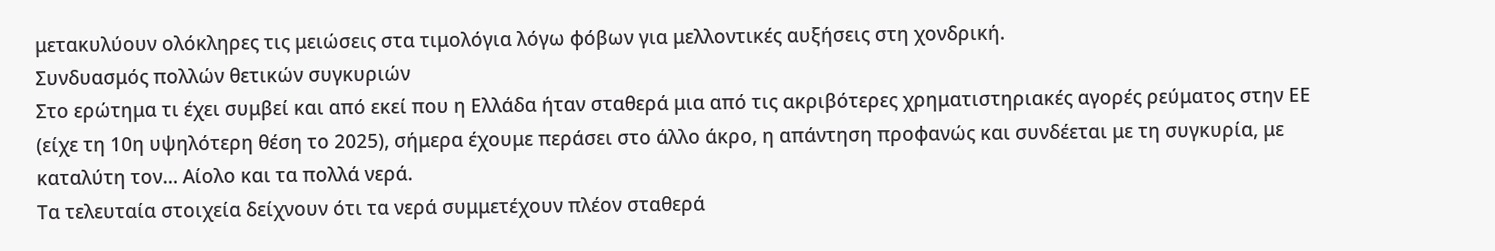μετακυλύουν ολόκληρες τις μειώσεις στα τιμολόγια λόγω φόβων για μελλοντικές αυξήσεις στη χονδρική.
Συνδυασμός πολλών θετικών συγκυριών
Στο ερώτημα τι έχει συμβεί και από εκεί που η Ελλάδα ήταν σταθερά μια από τις ακριβότερες χρηματιστηριακές αγορές ρεύματος στην ΕΕ (είχε τη 10η υψηλότερη θέση το 2025), σήμερα έχουμε περάσει στο άλλο άκρο, η απάντηση προφανώς και συνδέεται με τη συγκυρία, με καταλύτη τον… Αίολο και τα πολλά νερά.
Τα τελευταία στοιχεία δείχνουν ότι τα νερά συμμετέχουν πλέον σταθερά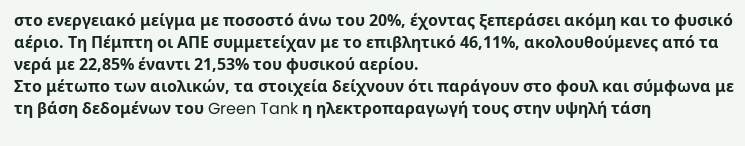στο ενεργειακό μείγμα με ποσοστό άνω του 20%, έχοντας ξεπεράσει ακόμη και το φυσικό αέριο. Τη Πέμπτη οι ΑΠΕ συμμετείχαν με το επιβλητικό 46,11%, ακολουθούμενες από τα νερά με 22,85% έναντι 21,53% του φυσικού αερίου.
Στο μέτωπο των αιολικών, τα στοιχεία δείχνουν ότι παράγουν στο φουλ και σύμφωνα με τη βάση δεδομένων του Green Tank η ηλεκτροπαραγωγή τους στην υψηλή τάση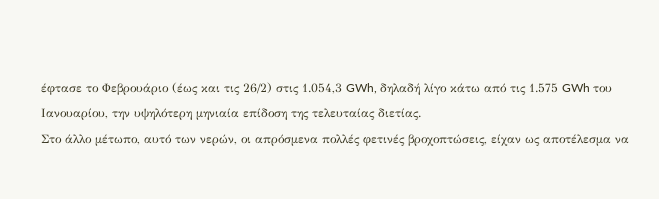έφτασε το Φεβρουάριο (έως και τις 26/2) στις 1.054,3 GWh, δηλαδή λίγο κάτω από τις 1.575 GWh του Ιανουαρίου, την υψηλότερη μηνιαία επίδοση της τελευταίας διετίας.
Στο άλλο μέτωπο, αυτό των νερών, οι απρόσμενα πολλές φετινές βροχοπτώσεις, είχαν ως αποτέλεσμα να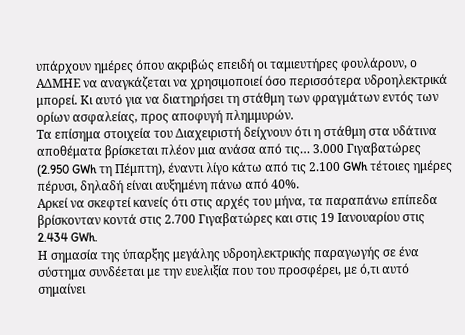υπάρχουν ημέρες όπου ακριβώς επειδή οι ταμιευτήρες φουλάρουν, ο ΑΔΜΗΕ να αναγκάζεται να χρησιμοποιεί όσο περισσότερα υδροηλεκτρικά μπορεί. Κι αυτό για να διατηρήσει τη στάθμη των φραγμάτων εντός των ορίων ασφαλείας, προς αποφυγή πλημμυρών.
Τα επίσημα στοιχεία του Διαχειριστή δείχνουν ότι η στάθμη στα υδάτινα αποθέματα βρίσκεται πλέον μια ανάσα από τις… 3.000 Γιγαβατώρες (2.950 GWh τη Πέμπτη), έναντι λίγο κάτω από τις 2.100 GWh τέτοιες ημέρες πέρυσι, δηλαδή είναι αυξημένη πάνω από 40%.
Αρκεί να σκεφτεί κανείς ότι στις αρχές του μήνα, τα παραπάνω επίπεδα βρίσκονταν κοντά στις 2.700 Γιγαβατώρες και στις 19 Ιανουαρίου στις 2.434 GWh.
Η σημασία της ύπαρξης μεγάλης υδροηλεκτρικής παραγωγής σε ένα σύστημα συνδέεται με την ευελιξία που του προσφέρει, με ό,τι αυτό σημαίνει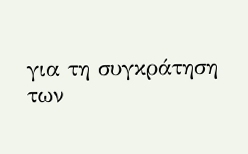για τη συγκράτηση των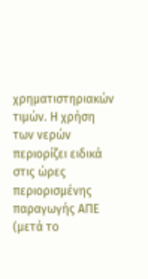χρηματιστηριακών τιμών. Η χρήση των νερών περιορίζει ειδικά στις ώρες περιορισμένης παραγωγής ΑΠΕ (μετά το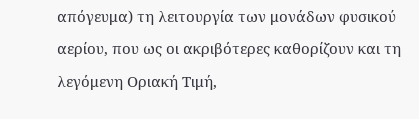απόγευμα) τη λειτουργία των μονάδων φυσικού αερίου, που ως οι ακριβότερες καθορίζουν και τη λεγόμενη Οριακή Τιμή,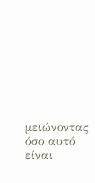μειώνοντας όσο αυτό είναι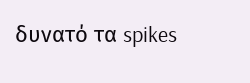δυνατό τα spikes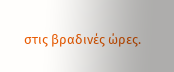στις βραδινές ώρες.